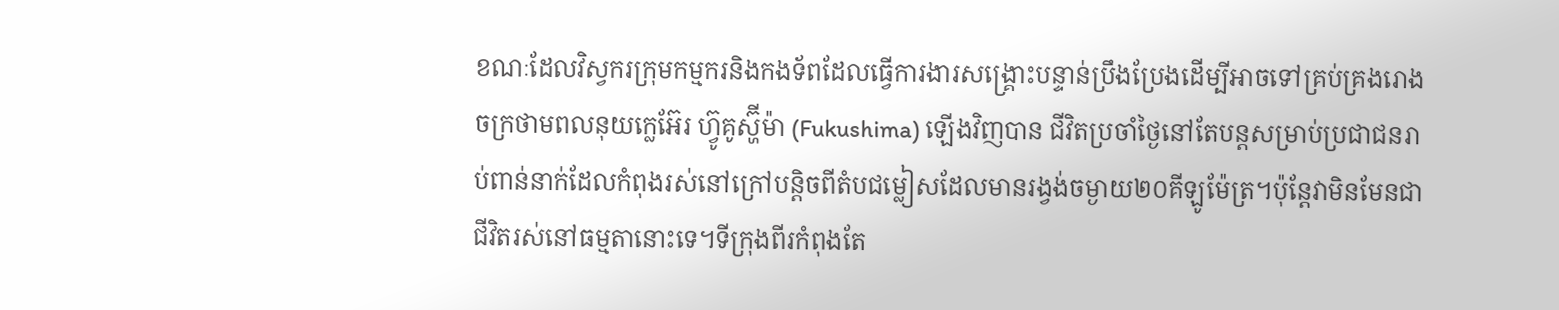ខណៈដែលវិស្វករក្រុមកម្មករនិងកងទ័ពដែលធ្វើការងារសង្រ្គោះបន្ទាន់ប្រឹងប្រែងដើម្បីអាចទៅគ្រប់គ្រងរោងចក្រថាមពលនុយក្លេអ៊ែរ ហ៊្វូគូស្ហ៊ីម៉ា (Fukushima) ឡើងវិញបាន ជីវិតប្រចាំថ្ងៃនៅតែបន្តសម្រាប់ប្រជាជនរាប់ពាន់នាក់ដែលកំពុងរស់នៅក្រៅបន្តិចពីតំបជម្លៀសដែលមានរង្វង់ចម្ងាយ២០គីឡូម៉ែត្រ។ប៉ុន្តែវាមិនមែនជាជីវិតរស់នៅធម្មតានោះទេ។ទីក្រុងពីរកំពុងតែ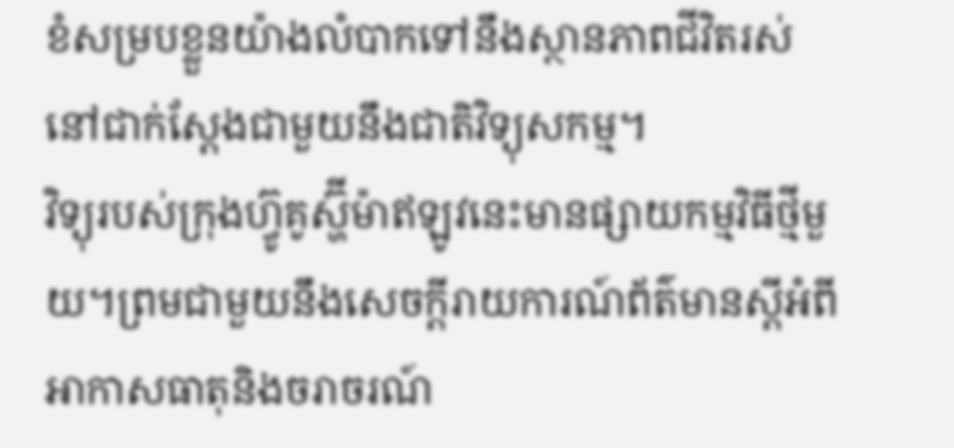ខំសម្របខ្លួនយ៉ាងលំបាកទៅនឹងស្ថានភាពជីវិតរស់នៅជាក់ស្តែងជាមួយនឹងជាតិវិទ្យុសកម្ម។
វិទ្យុរបស់ក្រុងហ៊្វូគូស្ហ៊ីម៉ាឥឡូវនេះមានផ្សាយកម្មវិធីថ្មីមួយ។ព្រមជាមួយនឹងសេចក្តីរាយការណ៍ព័ត៌មានស្តីអំពីអាកាសធាតុនិងចរាចរណ៍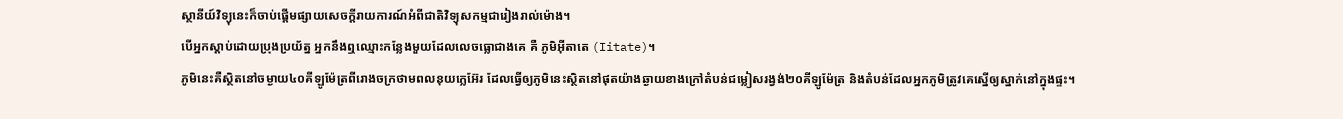ស្ថានីយ៍វិទ្យុនេះក៏ចាប់ផ្តើមផ្សាយសេចក្តីរាយការណ៍អំពីជាតិវិទ្យុសកម្មជារៀងរាល់ម៉ោង។
បើអ្នកស្តាប់ដោយប្រុងប្រយ័ត្ន អ្នកនឹងឮឈ្មោះកន្លែងមួយដែលលេចធ្លោជាងគេ គឺ ភូមិអ៊ីតាតេ (Iitate)។
ភូមិនេះគឺស្ថិតនៅចម្ងាយ៤០គីឡូម៉ែត្រពីរោងចក្រថាមពលនុយក្លេអ៊ែរ ដែលធ្វើឲ្យភូមិនេះស្ថិតនៅផុតយ៉ាងឆ្ងាយខាងក្រៅតំបន់ជម្លៀសរង្វង់២០គីឡូម៉ែត្រ និងតំបន់ដែលអ្នកភូមិត្រូវគេស្នើឲ្យស្នាក់នៅក្នុងផ្ទះ។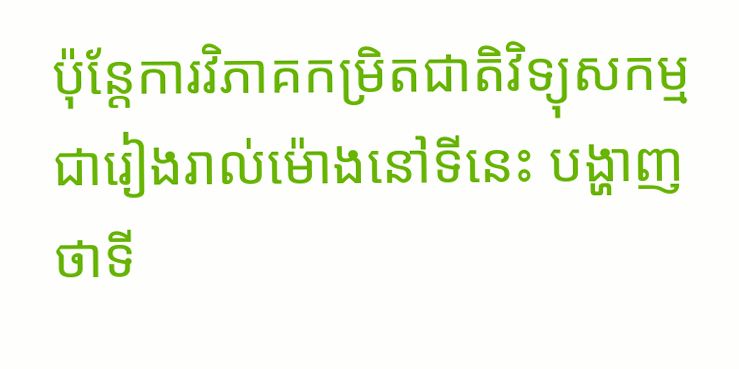ប៉ុន្តែការវិភាគកម្រិតជាតិវិទ្យុសកម្មជារៀងរាល់ម៉ោងនៅទីនេះ បង្ហាញថាទី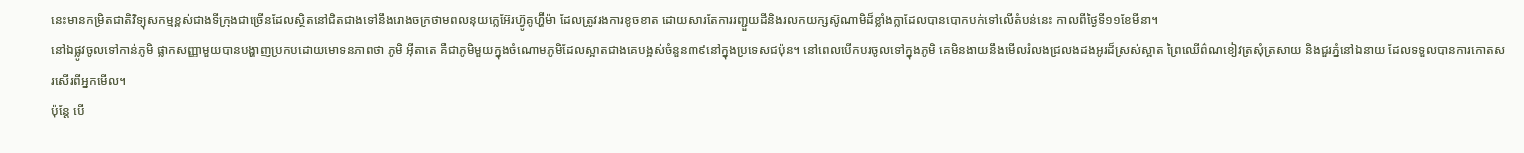នេះមានកម្រិតជាតិវិទ្យុសកម្មខ្ពស់ជាងទីក្រុងជាច្រើនដែលស្ថិតនៅជិតជាងទៅនឹងរោងចក្រថាមពលនុយក្លេអ៊ែរហ៊្វូគូហ្ហ៊ីម៉ា ដែលត្រូវរងការខូចខាត ដោយសារតែការរញ្ជួយដីនិងរលកយក្សស៊ូណាមិដ៏ខ្លាំងក្លាដែលបានបោកបក់ទៅលើតំបន់នេះ កាលពីថ្ងៃទី១១ខែមីនា។
នៅឯផ្លូវចូលទៅកាន់ភូមិ ផ្លាកសញ្ញាមួយបានបង្ហាញប្រកបដោយមោទនភាពថា ភូមិ អ៊ីតាតេ គឺជាភូមិមួយក្នុងចំណោមភូមិដែលស្អាតជាងគេបង្អស់ចំនួន៣៩នៅក្នុងប្រទេសជប៉ុន។ នៅពេលបើកបរចូលទៅក្នុងភូមិ គេមិនងាយនឹងមើលរំលងជ្រលងដងអូរដ៏ស្រស់ស្អាត ព្រៃឈើព៌ណខៀវត្រសុំត្រសាយ និងជួរភ្នំនៅឯនាយ ដែលទទួលបានការកោតសរសើរពីអ្នកមើល។
ប៉ុន្តែ បើ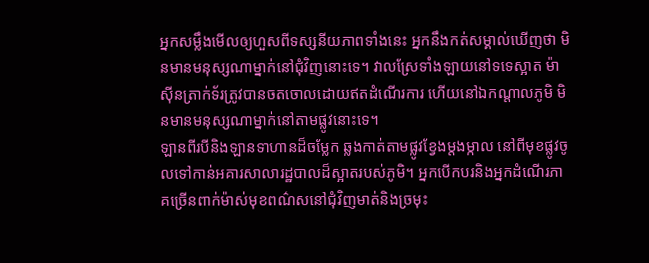អ្នកសម្លឹងមើលឲ្យហួសពីទស្សនីយភាពទាំងនេះ អ្នកនឹងកត់សម្គាល់ឃើញថា មិនមានមនុស្សណាម្នាក់នៅជុំវិញនោះទេ។ វាលស្រែទាំងឡាយនៅទទេស្អាត ម៉ាស៊ីនត្រាក់ទ័រត្រូវបានចតចោលដោយឥតដំណើរការ ហើយនៅឯកណ្តាលភូមិ មិនមានមនុស្សណាម្នាក់នៅតាមផ្លូវនោះទេ។
ឡានពីរបីនិងឡានទាហានដ៏ចម្លែក ឆ្លងកាត់តាមផ្លូវខ្វែងម្តងម្កាល នៅពីមុខផ្លូវចូលទៅកាន់អគារសាលារដ្ឋបាលដ៏ស្អាតរបស់ភូមិ។ អ្នកបើកបរនិងអ្នកដំណើរភាគច្រើនពាក់ម៉ាស់មុខពណ៌សនៅជុំវិញមាត់និងច្រមុះ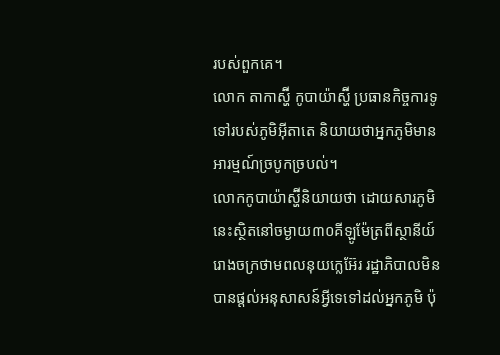របស់ពួកគេ។
លោក តាកាស្ហ៊ី កូបាយ៉ាស្ហ៊ី ប្រធានកិច្ចការទូទៅរបស់ភូមិអ៊ីតាតេ និយាយថាអ្នកភូមិមានអារម្មណ៍ច្របូកច្របល់។
លោកកូបាយ៉ាស្ហ៊ីនិយាយថា ដោយសារភូមិនេះស្ថិតនៅចម្ងាយ៣០គីឡូម៉ែត្រពីស្ថានីយ៍រោងចក្រថាមពលនុយក្លេអ៊ែរ រដ្ឋាភិបាលមិនបានផ្តល់អនុសាសន៍អ្វីទេទៅដល់អ្នកភូមិ ប៉ុ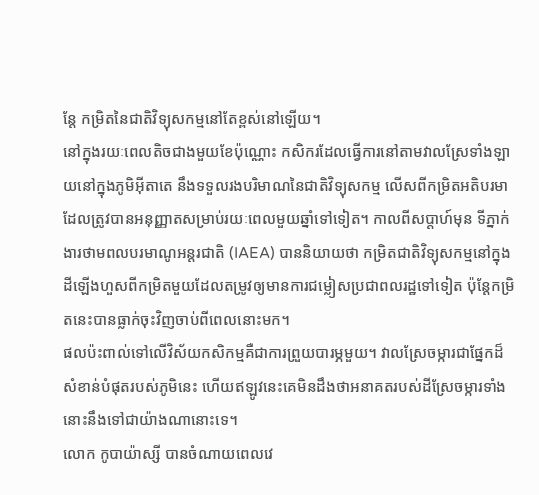ន្តែ កម្រិតនៃជាតិវិទ្យុសកម្មនៅតែខ្ពស់នៅឡើយ។
នៅក្នុងរយៈពេលតិចជាងមួយខែប៉ុណ្ណោះ កសិករដែលធ្វើការនៅតាមវាលស្រែទាំងឡាយនៅក្នុងភូមិអ៊ីតាតេ នឹងទទួលរងបរិមាណនៃជាតិវិទ្យុសកម្ម លើសពីកម្រិតអតិបរមាដែលត្រូវបានអនុញ្ញាតសម្រាប់រយៈពេលមួយឆ្នាំទៅទៀត។ កាលពីសប្តាហ៍មុន ទីភ្នាក់ងារថាមពលបរមាណូអន្តរជាតិ (IAEA) បាននិយាយថា កម្រិតជាតិវិទ្យុសកម្មនៅក្នុងដីឡើងហួសពីកម្រិតមួយដែលតម្រូវឲ្យមានការជម្លៀសប្រជាពលរដ្ឋទៅទៀត ប៉ុន្តែកម្រិតនេះបានធ្លាក់ចុះវិញចាប់ពីពេលនោះមក។
ផលប៉ះពាល់ទៅលើវិស័យកសិកម្មគឺជាការព្រួយបារម្ភមួយ។ វាលស្រែចម្ការជាផ្នែកដ៏សំខាន់បំផុតរបស់ភូមិនេះ ហើយឥឡូវនេះគេមិនដឹងថាអនាគតរបស់ដីស្រែចម្ការទាំងនោះនឹងទៅជាយ៉ាងណានោះទេ។
លោក កូបាយ៉ាស្សី បានចំណាយពេលវេ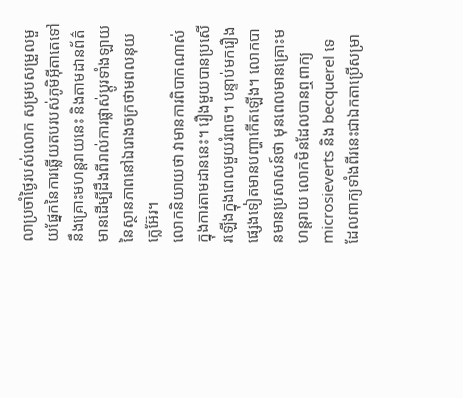លាប្រចាំថ្ងៃរបស់លោក សម្របសម្រួលមួយផ្នែកនៃការឆ្លើយតបរបស់ភូមិអ៊ីតាតេទៅនឹងគ្រោះមហន្តរាយនេះ និងតាមដានព័ត៌មានដើម្បីដឹងពីរាល់ការផ្លាស់ប្តូរទាំងឡាយនៃស្ថានភាពនៅឯរោងចក្រថាមពលនុយក្លេអ៊ែរ។
លោកនិយាយថា វាមានការពិបាកណាស់ក្នុងការតាមដាននេះ។ រឿងមួយបានប្រសើរឡើងក្នុងពេលមួយរំពេច។ បន្ទាប់មករឿងផ្សេងទៀតមានបញ្ហាកើតឡើង។ លោកបានមានប្រសាសន៍ថា មុនពេលមានគ្រោះមហន្តរាយ លោកមិនដែលបានឮពាក្យ microsieverts និង becquerel ទេ ដែលពាក្យទាំងពីរនេះជាឯកតាប្រើសម្រា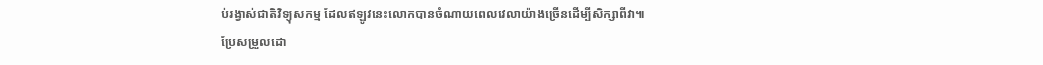ប់រង្វាស់ជាតិវិទ្យុសកម្ម ដែលឥឡូវនេះលោកបានចំណាយពេលវេលាយ៉ាងច្រើនដើម្បីសិក្សាពីវា៕
ប្រែសម្រួលដោ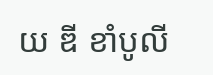យ ឌី ខាំបូលី